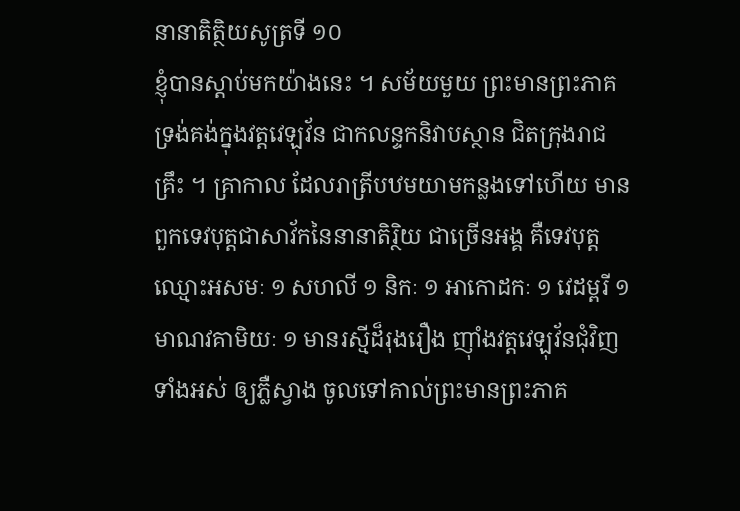នានាតិត្ថិយសូត្រទី ១០
ខ្ញុំបានស្តាប់មកយ៉ាងនេះ ។ សម័យមួយ ព្រះមានព្រះភាគ ទ្រង់គង់ក្នុងវត្តវេឡុវ័ន ជាកលន្ទកនិវាបស្ថាន ជិតក្រុងរាជគ្រឹះ ។ គ្រាកាល ដែលរាត្រីបឋមយាមកន្លងទៅហើយ មានពួកទេវបុត្តជាសាវ័កនៃនានាតិរ្ថិយ ជាច្រើនអង្គ គឺទេវបុត្តឈ្មោះអសមៈ ១ សហលី ១ និកៈ ១ អាកោដកៈ ១ វេដម្ពរី ១ មាណវគាមិយៈ ១ មានរស្មីដ៏រុងរឿង ញ៉ាំងវត្តវេឡុវ័នជុំវិញ ទាំងអស់ ឲ្យភ្លឺស្វាង ចូលទៅគាល់ព្រះមានព្រះភាគ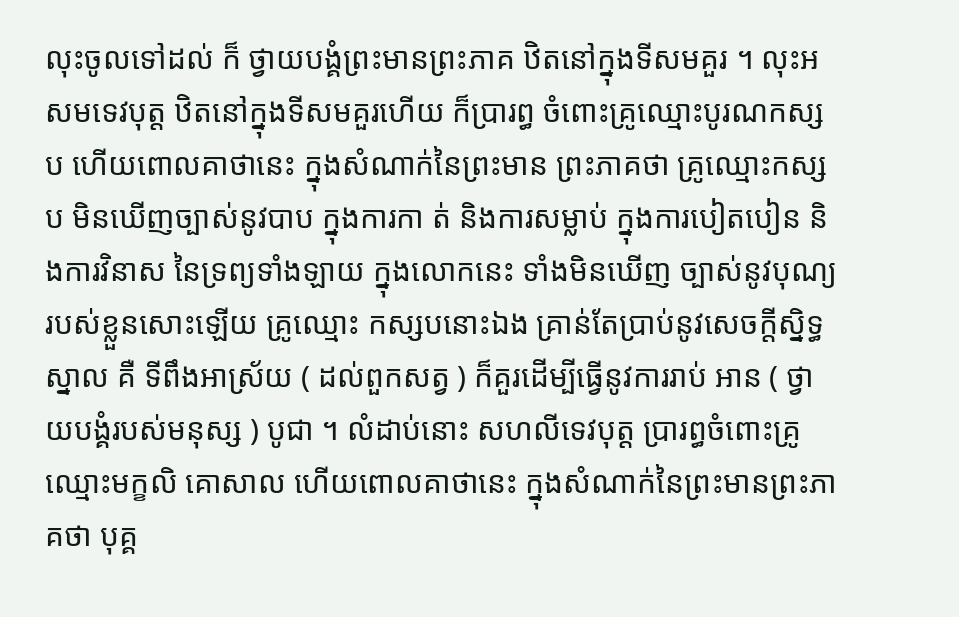លុះចូលទៅដល់ ក៏ ថ្វាយបង្គំព្រះមានព្រះភាគ ឋិតនៅក្នុងទីសមគួរ ។ លុះអសមទេវបុត្ត ឋិតនៅក្នុងទីសមគួរហើយ ក៏ប្រារព្ធ ចំពោះគ្រូឈ្មោះបូរណកស្សប ហើយពោលគាថានេះ ក្នុងសំណាក់នៃព្រះមាន ព្រះភាគថា គ្រូឈ្មោះកស្សប មិនឃើញច្បាស់នូវបាប ក្នុងការកា ត់ និងការសម្លាប់ ក្នុងការបៀតបៀន និងការវិនាស នៃទ្រព្យទាំងឡាយ ក្នុងលោកនេះ ទាំងមិនឃើញ ច្បាស់នូវបុណ្យ របស់ខ្លួនសោះឡើយ គ្រូឈ្មោះ កស្សបនោះឯង គ្រាន់តែប្រាប់នូវសេចក្តីស្និទ្ធស្នាល គឺ ទីពឹងអាស្រ័យ ( ដល់ពួកសត្វ ) ក៏គួរដើម្បីធ្វើនូវការរាប់ អាន ( ថ្វាយបង្គំរបស់មនុស្ស ) បូជា ។ លំដាប់នោះ សហលីទេវបុត្ត ប្រារព្ធចំពោះគ្រូឈ្មោះមក្ខលិ គោសាល ហើយពោលគាថានេះ ក្នុងសំណាក់នៃព្រះមានព្រះភាគថា បុគ្គ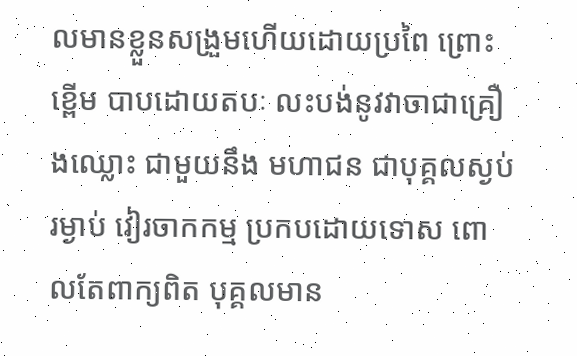លមានខ្លួនសង្រួមហើយដោយប្រពៃ ព្រោះខ្ពើម បាបដោយតបៈ លះបង់នូវវាចាជាគ្រឿងឈ្លោះ ជាមួយនឹង មហាជន ជាបុគ្គលស្ងប់រម្ងាប់ វៀរចាកកម្ម ប្រកបដោយទោស ពោលតែពាក្យពិត បុគ្គលមាន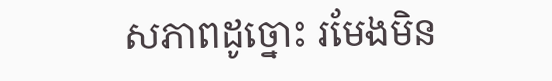សភាពដូច្នោះ រមែងមិន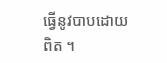ធ្វើនូវបាបដោយពិត ។